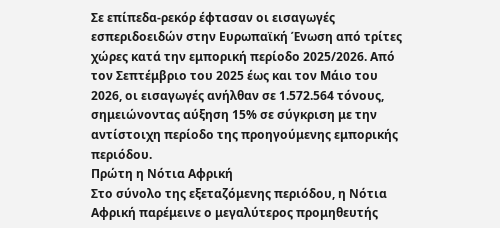Σε επίπεδα-ρεκόρ έφτασαν οι εισαγωγές εσπεριδοειδών στην Ευρωπαϊκή Ένωση από τρίτες χώρες κατά την εμπορική περίοδο 2025/2026. Από τον Σεπτέμβριο του 2025 έως και τον Μάιο του 2026, οι εισαγωγές ανήλθαν σε 1.572.564 τόνους, σημειώνοντας αύξηση 15% σε σύγκριση με την αντίστοιχη περίοδο της προηγούμενης εμπορικής περιόδου.
Πρώτη η Νότια Αφρική
Στο σύνολο της εξεταζόμενης περιόδου, η Νότια Αφρική παρέμεινε ο μεγαλύτερος προμηθευτής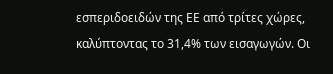εσπεριδοειδών της ΕΕ από τρίτες χώρες, καλύπτοντας το 31,4% των εισαγωγών. Οι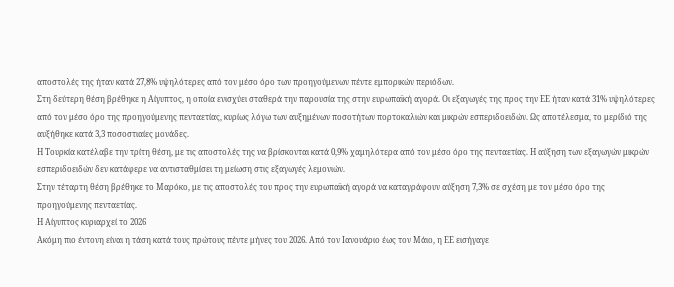αποστολές της ήταν κατά 27,8% υψηλότερες από τον μέσο όρο των προηγούμενων πέντε εμπορικών περιόδων.
Στη δεύτερη θέση βρέθηκε η Αίγυπτος, η οποία ενισχύει σταθερά την παρουσία της στην ευρωπαϊκή αγορά. Οι εξαγωγές της προς την ΕΕ ήταν κατά 31% υψηλότερες από τον μέσο όρο της προηγούμενης πενταετίας, κυρίως λόγω των αυξημένων ποσοτήτων πορτοκαλιών και μικρών εσπεριδοειδών. Ως αποτέλεσμα, το μερίδιό της αυξήθηκε κατά 3,3 ποσοστιαίες μονάδες.
Η Τουρκία κατέλαβε την τρίτη θέση, με τις αποστολές της να βρίσκονται κατά 0,9% χαμηλότερα από τον μέσο όρο της πενταετίας. Η αύξηση των εξαγωγών μικρών εσπεριδοειδών δεν κατάφερε να αντισταθμίσει τη μείωση στις εξαγωγές λεμονιών.
Στην τέταρτη θέση βρέθηκε το Μαρόκο, με τις αποστολές του προς την ευρωπαϊκή αγορά να καταγράφουν αύξηση 7,3% σε σχέση με τον μέσο όρο της προηγούμενης πενταετίας.
Η Αίγυπτος κυριαρχεί το 2026
Ακόμη πιο έντονη είναι η τάση κατά τους πρώτους πέντε μήνες του 2026. Από τον Ιανουάριο έως τον Μάιο, η ΕΕ εισήγαγε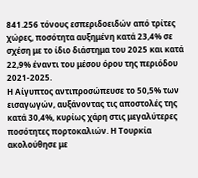841.256 τόνους εσπεριδοειδών από τρίτες χώρες, ποσότητα αυξημένη κατά 23,4% σε σχέση με το ίδιο διάστημα του 2025 και κατά 22,9% έναντι του μέσου όρου της περιόδου 2021-2025.
Η Αίγυπτος αντιπροσώπευσε το 50,5% των εισαγωγών, αυξάνοντας τις αποστολές της κατά 30,4%, κυρίως χάρη στις μεγαλύτερες ποσότητες πορτοκαλιών. Η Τουρκία ακολούθησε με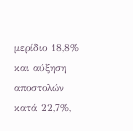μερίδιο 18,8% και αύξηση αποστολών κατά 22,7%,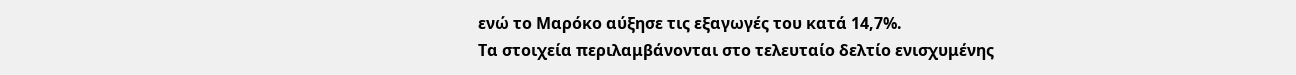ενώ το Μαρόκο αύξησε τις εξαγωγές του κατά 14,7%.
Τα στοιχεία περιλαμβάνονται στο τελευταίο δελτίο ενισχυμένης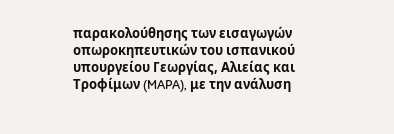παρακολούθησης των εισαγωγών οπωροκηπευτικών του ισπανικού υπουργείου Γεωργίας, Αλιείας και Τροφίμων (MAPA), με την ανάλυση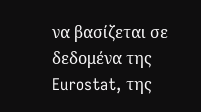να βασίζεται σε δεδομένα της Eurostat, της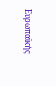Ευρωπαϊκής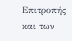Επιτροπής και των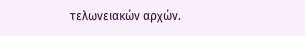τελωνειακών αρχών.